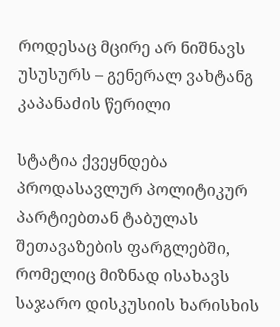როდესაც მცირე არ ნიშნავს უსუსურს – გენერალ ვახტანგ კაპანაძის წერილი

სტატია ქვეყნდება პროდასავლურ პოლიტიკურ პარტიებთან ტაბულას შეთავაზების ფარგლებში, რომელიც მიზნად ისახავს საჯარო დისკუსიის ხარისხის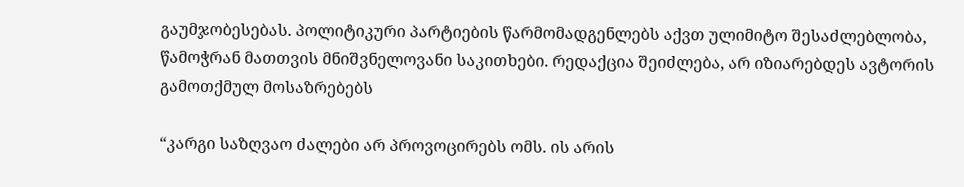გაუმჯობესებას. პოლიტიკური პარტიების წარმომადგენლებს აქვთ ულიმიტო შესაძლებლობა, წამოჭრან მათთვის მნიშვნელოვანი საკითხები. რედაქცია შეიძლება, არ იზიარებდეს ავტორის გამოთქმულ მოსაზრებებს

“კარგი საზღვაო ძალები არ პროვოცირებს ომს. ის არის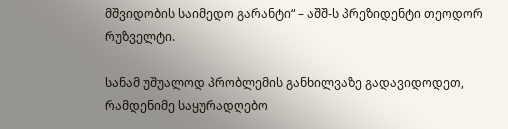მშვიდობის საიმედო გარანტი“ – აშშ-ს პრეზიდენტი თეოდორ რუზველტი.

სანამ უშუალოდ პრობლემის განხილვაზე გადავიდოდეთ, რამდენიმე საყურადღებო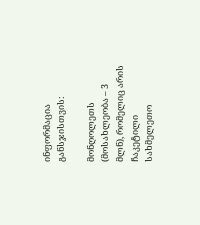ინფორმაცია განსჯისთვის:

მონღოლეთს (მოსახლეობა – 3 მლნ), რომელიც არის ჩაკეტილი სახმელეთო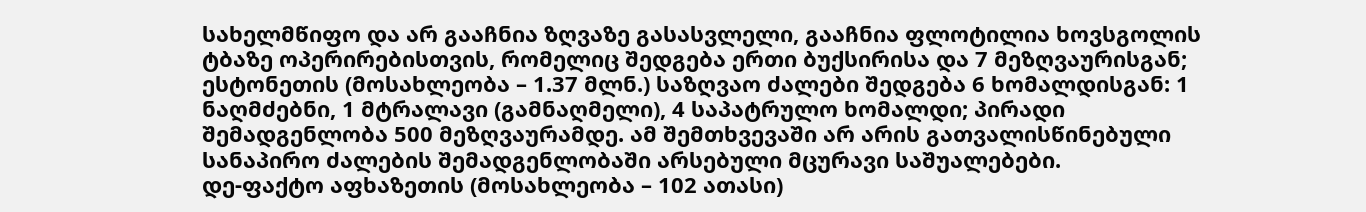სახელმწიფო და არ გააჩნია ზღვაზე გასასვლელი, გააჩნია ფლოტილია ხოვსგოლის ტბაზე ოპერირებისთვის, რომელიც შედგება ერთი ბუქსირისა და 7 მეზღვაურისგან;
ესტონეთის (მოსახლეობა – 1.37 მლნ.) საზღვაო ძალები შედგება 6 ხომალდისგან: 1 ნაღმძებნი, 1 მტრალავი (გამნაღმელი), 4 საპატრულო ხომალდი; პირადი შემადგენლობა 500 მეზღვაურამდე. ამ შემთხვევაში არ არის გათვალისწინებული სანაპირო ძალების შემადგენლობაში არსებული მცურავი საშუალებები.
დე-ფაქტო აფხაზეთის (მოსახლეობა – 102 ათასი)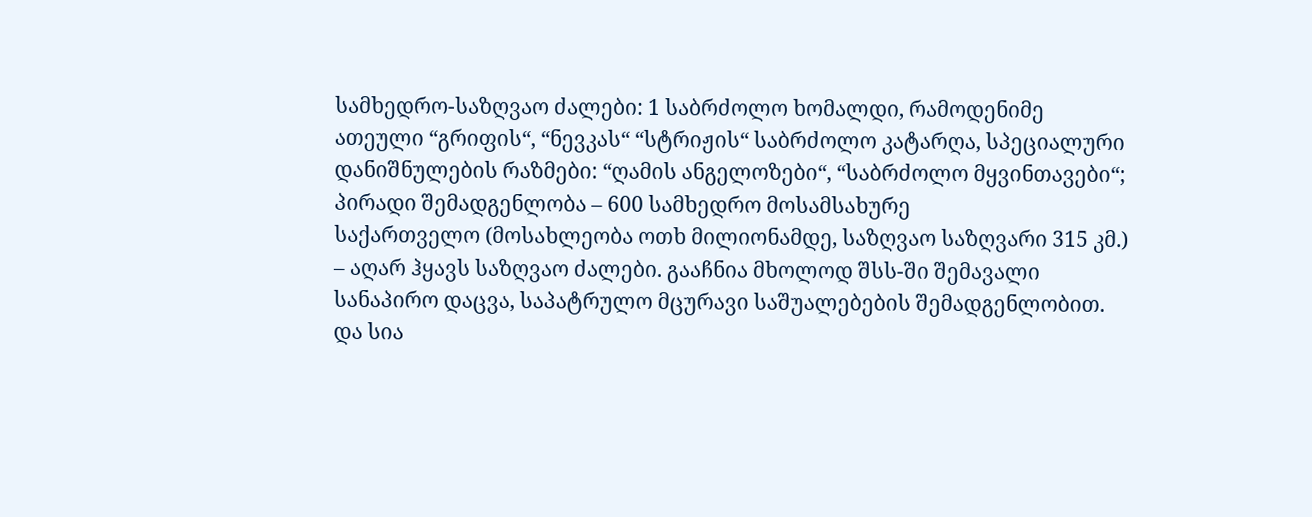სამხედრო-საზღვაო ძალები: 1 საბრძოლო ხომალდი, რამოდენიმე ათეული “გრიფის“, “ნევკას“ “სტრიჟის“ საბრძოლო კატარღა, სპეციალური დანიშნულების რაზმები: “ღამის ანგელოზები“, “საბრძოლო მყვინთავები“; პირადი შემადგენლობა – 600 სამხედრო მოსამსახურე
საქართველო (მოსახლეობა ოთხ მილიონამდე, საზღვაო საზღვარი 315 კმ.) – აღარ ჰყავს საზღვაო ძალები. გააჩნია მხოლოდ შსს-ში შემავალი სანაპირო დაცვა, საპატრულო მცურავი საშუალებების შემადგენლობით.
და სია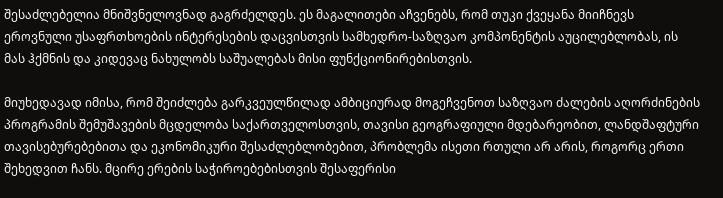შესაძლებელია მნიშვნელოვნად გაგრძელდეს. ეს მაგალითები აჩვენებს, რომ თუკი ქვეყანა მიიჩნევს ეროვნული უსაფრთხოების ინტერესების დაცვისთვის სამხედრო-საზღვაო კომპონენტის აუცილებლობას, ის მას ჰქმნის და კიდევაც ნახულობს საშუალებას მისი ფუნქციონირებისთვის.

მიუხედავად იმისა, რომ შეიძლება გარკვეულწილად ამბიციურად მოგეჩვენოთ საზღვაო ძალების აღორძინების პროგრამის შემუშავების მცდელობა საქართველოსთვის, თავისი გეოგრაფიული მდებარეობით, ლანდშაფტური თავისებურებებითა და ეკონომიკური შესაძლებლობებით, პრობლემა ისეთი რთული არ არის, როგორც ერთი შეხედვით ჩანს. მცირე ერების საჭიროებებისთვის შესაფერისი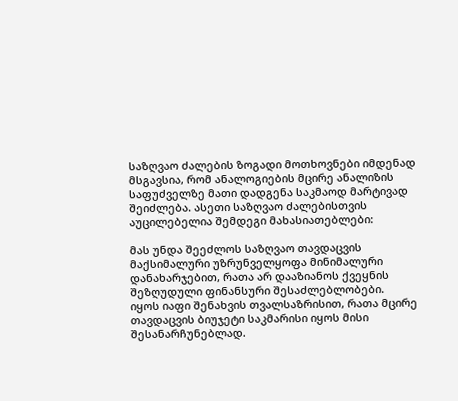საზღვაო ძალების ზოგადი მოთხოვნები იმდენად მსგავსია, რომ ანალოგიების მცირე ანალიზის საფუძველზე მათი დადგენა საკმაოდ მარტივად შეიძლება. ასეთი საზღვაო ძალებისთვის აუცილებელია შემდეგი მახასიათებლები:

მას უნდა შეეძლოს საზღვაო თავდაცვის მაქსიმალური უზრუნველყოფა მინიმალური დანახარჯებით, რათა არ დააზიანოს ქვეყნის შეზღუდული ფინანსური შესაძლებლობები.
იყოს იაფი შენახვის თვალსაზრისით, რათა მცირე თავდაცვის ბიუჯეტი საკმარისი იყოს მისი შესანარჩუნებლად.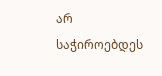არ საჭიროებდეს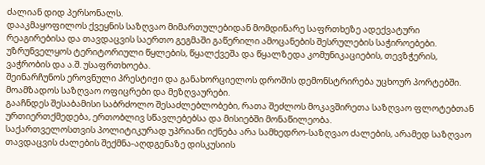ძალიან დიდ პერსონალს.
დააკმაყოფილოს ქვეყნის საზღვაო მიმართულებიდან მომდინარე საფრთხეზე ადექვატური რეაგირებისა და თავდაცვის საერთო გეგმაში გაწერილი ამოცანების შესრულების საჭიროებები.
უზრუნველყოს ტერიტორიული წყლების, წყალქვეშა და წყალზედა კომუნიკაციების, თევზჭერის, ვაჭრობის და ა.შ. უსაფრთხოება.
შეინარჩუნოს ეროვნული პრესტიჟი და განახორციელოს დროშის დემონსტრირება უცხოურ პორტებში.
მოამზადოს საზღვაო ოფიცრები და მეზღვაურები.
გააჩნდეს შესაბამისი საბრძოლო შესაძლებლობები, რათა შეძლოს მოკავშირეთა საზღვაო ფლოტებთან ურთიერთქმედება, ერთობლივ სწავლებებსა და მისიებში მონაწილეობა.
საქართველოსთვის პოლიტიკურად უპრიანი იქნება არა სამხედრო-საზღვაო ძალების, არამედ საზღვაო თავდაცვის ძალების შექმნა-აღდგენაზე დისკუსიის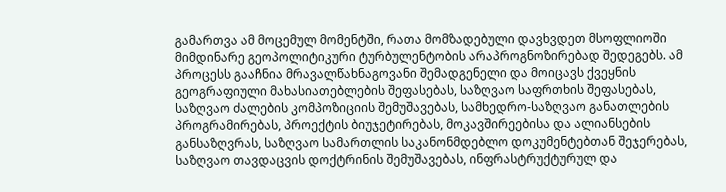გამართვა ამ მოცემულ მომენტში, რათა მომზადებული დავხვდეთ მსოფლიოში მიმდინარე გეოპოლიტიკური ტურბულენტობის არაპროგნოზირებად შედეგებს. ამ პროცესს გააჩნია მრავალწახნაგოვანი შემადგენელი და მოიცავს ქვეყნის გეოგრაფიული მახასიათებლების შეფასებას, საზღვაო საფრთხის შეფასებას, საზღვაო ძალების კომპოზიციის შემუშავებას, სამხედრო-საზღვაო განათლების პროგრამირებას, პროექტის ბიუჯეტირებას, მოკავშირეებისა და ალიანსების განსაზღვრას, საზღვაო სამართლის საკანონმდებლო დოკუმენტებთან შეჯერებას, საზღვაო თავდაცვის დოქტრინის შემუშავებას, ინფრასტრუქტურულ და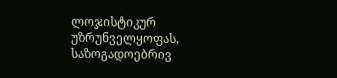ლოჯისტიკურ უზრუნველყოფას, საზოგადოებრივ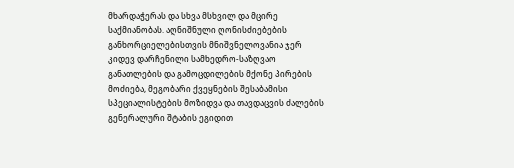მხარდაჭერას და სხვა მსხვილ და მცირე საქმიანობას. აღნიშნული ღონისძიებების განხორციელებისთვის მნიშვნელოვანია ჯერ კიდევ დარჩენილი სამხედრო-საზღვაო განათლების და გამოცდილების მქონე პირების მოძიება, მეგობარი ქვეყნების შესაბამისი სპეციალისტების მოზიდვა და თავდაცვის ძალების გენერალური შტაბის ეგიდით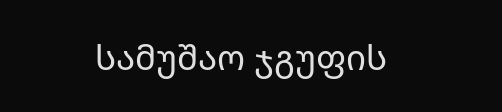სამუშაო ჯგუფის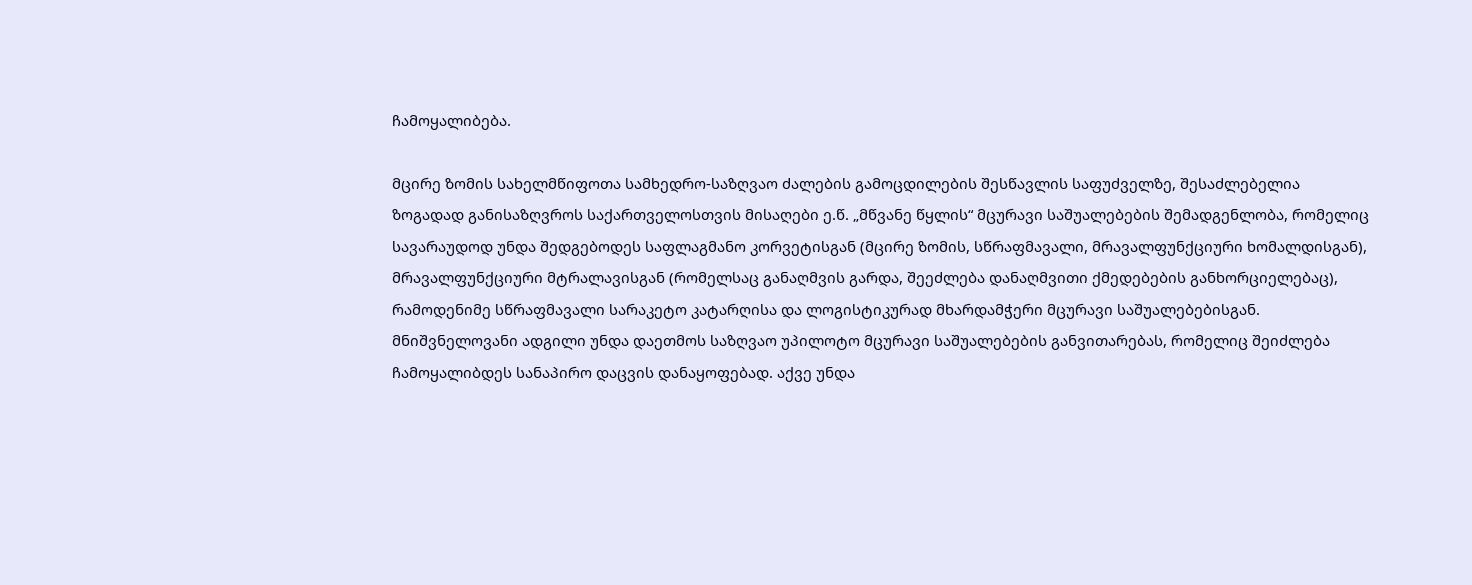ჩამოყალიბება.

მცირე ზომის სახელმწიფოთა სამხედრო-საზღვაო ძალების გამოცდილების შესწავლის საფუძველზე, შესაძლებელია ზოგადად განისაზღვროს საქართველოსთვის მისაღები ე.წ. „მწვანე წყლის“ მცურავი საშუალებების შემადგენლობა, რომელიც სავარაუდოდ უნდა შედგებოდეს საფლაგმანო კორვეტისგან (მცირე ზომის, სწრაფმავალი, მრავალფუნქციური ხომალდისგან), მრავალფუნქციური მტრალავისგან (რომელსაც განაღმვის გარდა, შეეძლება დანაღმვითი ქმედებების განხორციელებაც), რამოდენიმე სწრაფმავალი სარაკეტო კატარღისა და ლოგისტიკურად მხარდამჭერი მცურავი საშუალებებისგან. მნიშვნელოვანი ადგილი უნდა დაეთმოს საზღვაო უპილოტო მცურავი საშუალებების განვითარებას, რომელიც შეიძლება ჩამოყალიბდეს სანაპირო დაცვის დანაყოფებად. აქვე უნდა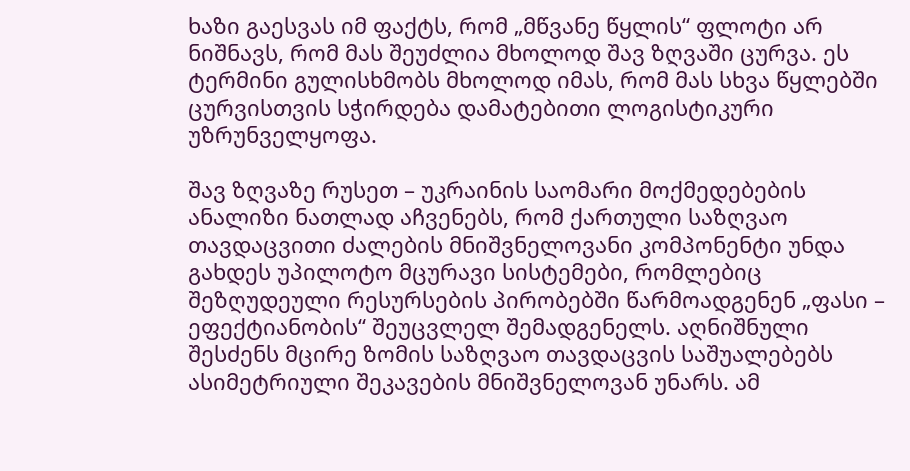ხაზი გაესვას იმ ფაქტს, რომ „მწვანე წყლის“ ფლოტი არ ნიშნავს, რომ მას შეუძლია მხოლოდ შავ ზღვაში ცურვა. ეს ტერმინი გულისხმობს მხოლოდ იმას, რომ მას სხვა წყლებში ცურვისთვის სჭირდება დამატებითი ლოგისტიკური უზრუნველყოფა.

შავ ზღვაზე რუსეთ – უკრაინის საომარი მოქმედებების ანალიზი ნათლად აჩვენებს, რომ ქართული საზღვაო თავდაცვითი ძალების მნიშვნელოვანი კომპონენტი უნდა გახდეს უპილოტო მცურავი სისტემები, რომლებიც შეზღუდეული რესურსების პირობებში წარმოადგენენ „ფასი – ეფექტიანობის“ შეუცვლელ შემადგენელს. აღნიშნული შესძენს მცირე ზომის საზღვაო თავდაცვის საშუალებებს ასიმეტრიული შეკავების მნიშვნელოვან უნარს. ამ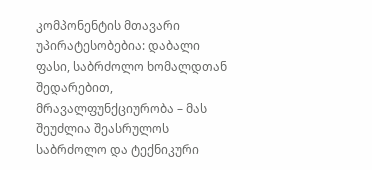კომპონენტის მთავარი უპირატესობებია: დაბალი ფასი, საბრძოლო ხომალდთან შედარებით, მრავალფუნქციურობა – მას შეუძლია შეასრულოს საბრძოლო და ტექნიკური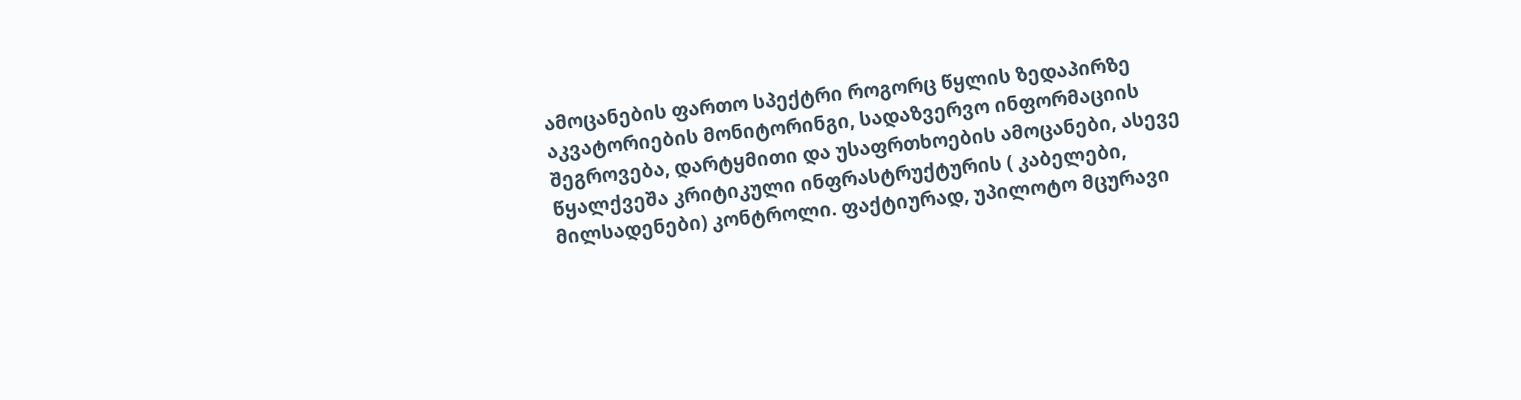ამოცანების ფართო სპექტრი როგორც წყლის ზედაპირზე აკვატორიების მონიტორინგი, სადაზვერვო ინფორმაციის შეგროვება, დარტყმითი და უსაფრთხოების ამოცანები, ასევე წყალქვეშა კრიტიკული ინფრასტრუქტურის ( კაბელები, მილსადენები) კონტროლი. ფაქტიურად, უპილოტო მცურავი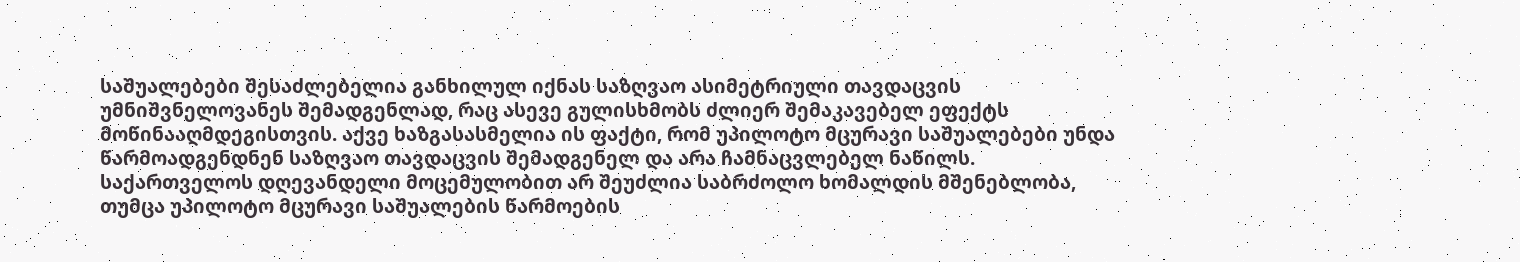საშუალებები შესაძლებელია განხილულ იქნას საზღვაო ასიმეტრიული თავდაცვის უმნიშვნელოვანეს შემადგენლად, რაც ასევე გულისხმობს ძლიერ შემაკავებელ ეფექტს მოწინააღმდეგისთვის. აქვე ხაზგასასმელია ის ფაქტი, რომ უპილოტო მცურავი საშუალებები უნდა წარმოადგენდნენ საზღვაო თავდაცვის შემადგენელ და არა ჩამნაცვლებელ ნაწილს. საქართველოს დღევანდელი მოცემულობით არ შეუძლია საბრძოლო ხომალდის მშენებლობა, თუმცა უპილოტო მცურავი საშუალების წარმოების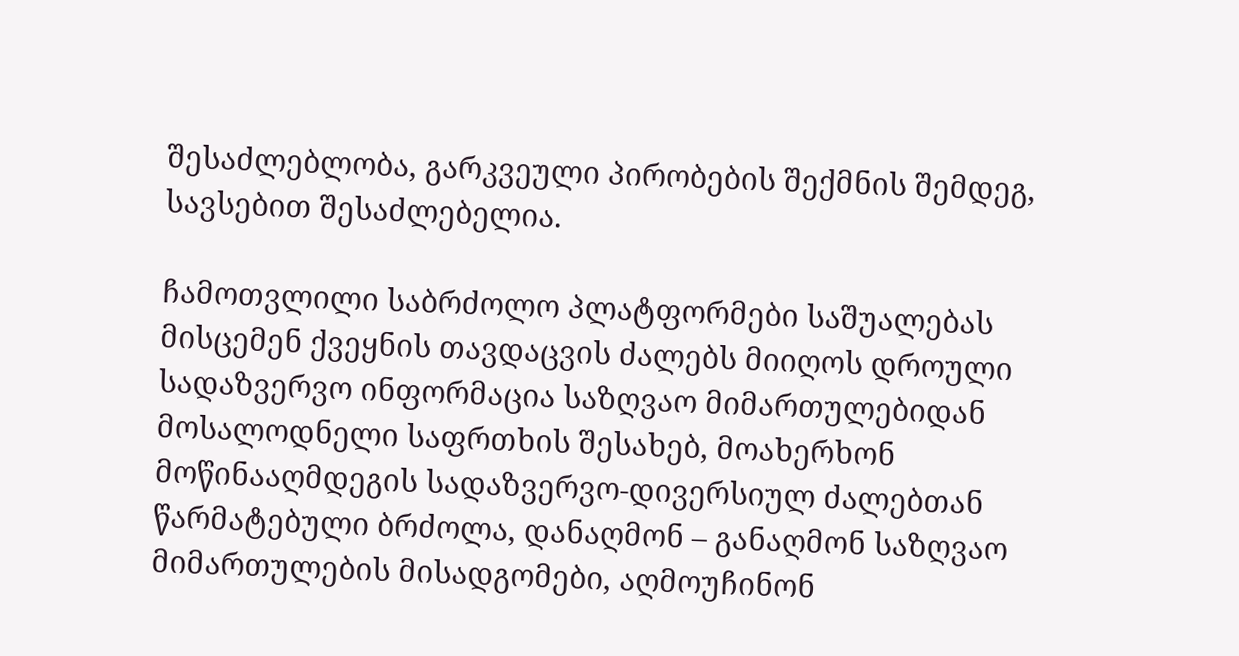შესაძლებლობა, გარკვეული პირობების შექმნის შემდეგ, სავსებით შესაძლებელია.

ჩამოთვლილი საბრძოლო პლატფორმები საშუალებას მისცემენ ქვეყნის თავდაცვის ძალებს მიიღოს დროული სადაზვერვო ინფორმაცია საზღვაო მიმართულებიდან მოსალოდნელი საფრთხის შესახებ, მოახერხონ მოწინააღმდეგის სადაზვერვო-დივერსიულ ძალებთან წარმატებული ბრძოლა, დანაღმონ – განაღმონ საზღვაო მიმართულების მისადგომები, აღმოუჩინონ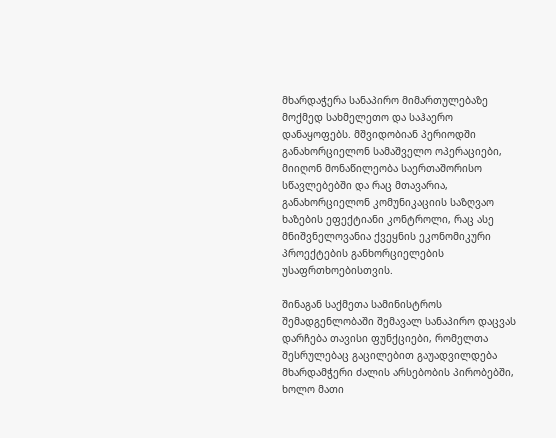მხარდაჭერა სანაპირო მიმართულებაზე მოქმედ სახმელეთო და საჰაერო დანაყოფებს. მშვიდობიან პერიოდში განახორციელონ სამაშველო ოპერაციები, მიიღონ მონაწილეობა საერთაშორისო სწავლებებში და რაც მთავარია, განახორციელონ კომუნიკაციის საზღვაო ხაზების ეფექტიანი კონტროლი, რაც ასე მნიშვნელოვანია ქვეყნის ეკონომიკური პროექტების განხორციელების უსაფრთხოებისთვის.

შინაგან საქმეთა სამინისტროს შემადგენლობაში შემავალ სანაპირო დაცვას დარჩება თავისი ფუნქციები, რომელთა შესრულებაც გაცილებით გაუადვილდება მხარდამჭერი ძალის არსებობის პირობებში, ხოლო მათი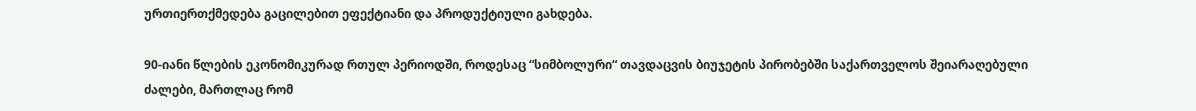ურთიერთქმედება გაცილებით ეფექტიანი და პროდუქტიული გახდება.

90-იანი წლების ეკონომიკურად რთულ პერიოდში, როდესაც “სიმბოლური“ თავდაცვის ბიუჯეტის პირობებში საქართველოს შეიარაღებული ძალები, მართლაც რომ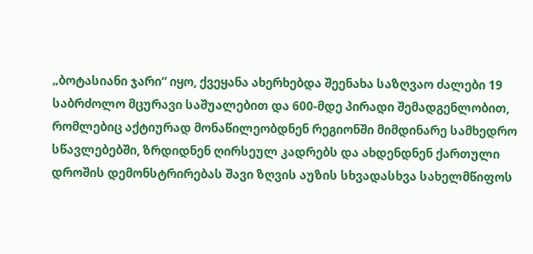„ბოტასიანი ჯარი“ იყო, ქვეყანა ახერხებდა შეენახა საზღვაო ძალები 19 საბრძოლო მცურავი საშუალებით და 600-მდე პირადი შემადგენლობით, რომლებიც აქტიურად მონაწილეობდნენ რეგიონში მიმდინარე სამხედრო სწავლებებში, ზრდიდნენ ღირსეულ კადრებს და ახდენდნენ ქართული დროშის დემონსტრირებას შავი ზღვის აუზის სხვადასხვა სახელმწიფოს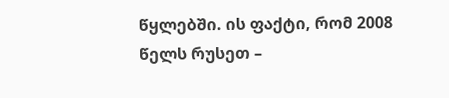წყლებში. ის ფაქტი, რომ 2008 წელს რუსეთ –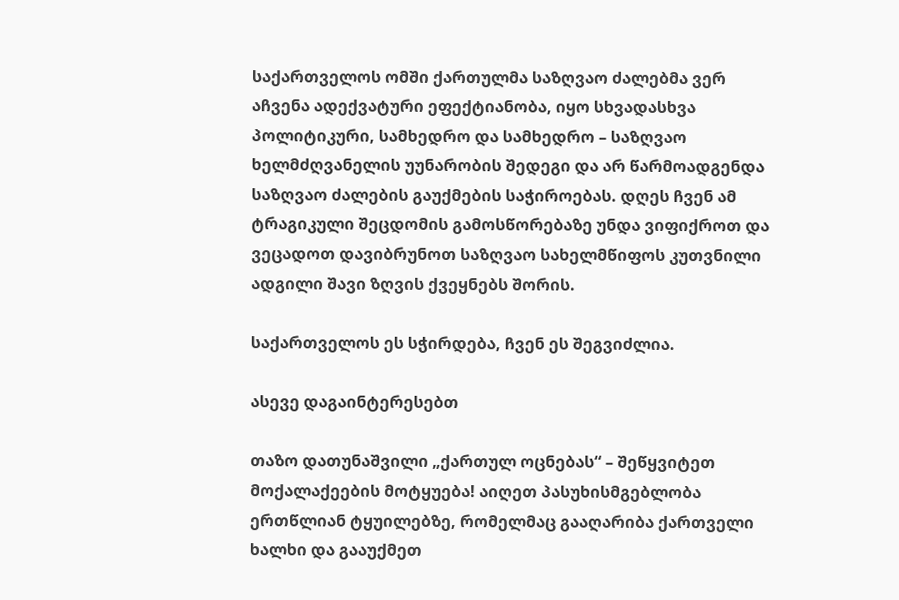საქართველოს ომში ქართულმა საზღვაო ძალებმა ვერ აჩვენა ადექვატური ეფექტიანობა, იყო სხვადასხვა პოლიტიკური, სამხედრო და სამხედრო – საზღვაო ხელმძღვანელის უუნარობის შედეგი და არ წარმოადგენდა საზღვაო ძალების გაუქმების საჭიროებას. დღეს ჩვენ ამ ტრაგიკული შეცდომის გამოსწორებაზე უნდა ვიფიქროთ და ვეცადოთ დავიბრუნოთ საზღვაო სახელმწიფოს კუთვნილი ადგილი შავი ზღვის ქვეყნებს შორის.

საქართველოს ეს სჭირდება, ჩვენ ეს შეგვიძლია.

ასევე დაგაინტერესებთ

თაზო დათუნაშვილი „ქართულ ოცნებას“ – შეწყვიტეთ მოქალაქეების მოტყუება! აიღეთ პასუხისმგებლობა ერთწლიან ტყუილებზე, რომელმაც გააღარიბა ქართველი ხალხი და გააუქმეთ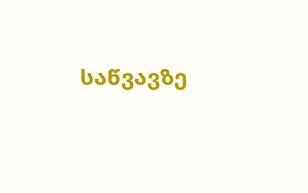საწვავზე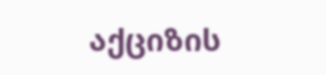აქციზის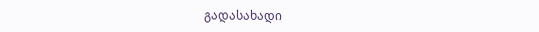გადასახადი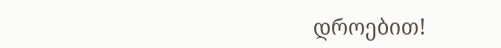დროებით!